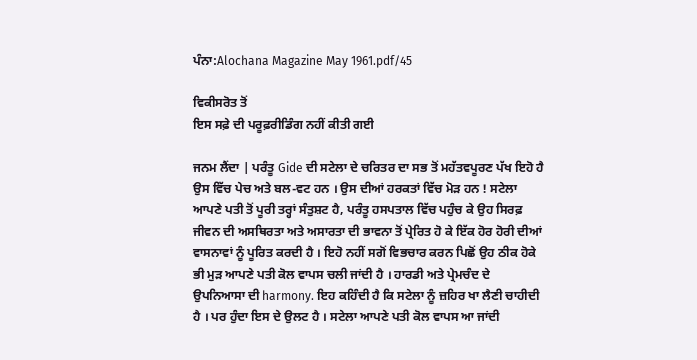ਪੰਨਾ:Alochana Magazine May 1961.pdf/45

ਵਿਕੀਸਰੋਤ ਤੋਂ
ਇਸ ਸਫ਼ੇ ਦੀ ਪਰੂਫ਼ਰੀਡਿੰਗ ਨਹੀਂ ਕੀਤੀ ਗਈ

ਜਨਮ ਲੈਂਦਾ | ਪਰੰਤੂ Gide ਦੀ ਸਟੇਲਾ ਦੇ ਚਰਿਤਰ ਦਾ ਸਭ ਤੋਂ ਮਹੱਤਵਪੂਰਣ ਪੱਖ ਇਹੋ ਹੈ ਉਸ ਵਿੱਚ ਪੇਚ ਅਤੇ ਬਲ-ਵਟ ਹਨ । ਉਸ ਦੀਆਂ ਹਰਕਤਾਂ ਵਿੱਚ ਮੋੜ ਹਨ ! ਸਟੇਲਾ ਆਪਣੇ ਪਤੀ ਤੋਂ ਪੂਰੀ ਤਰ੍ਹਾਂ ਸੰਤੁਸ਼ਟ ਹੈ, ਪਰੰਤੂ ਹਸਪਤਾਲ ਵਿੱਚ ਪਹੁੰਚ ਕੇ ਉਹ ਸਿਰਫ਼ ਜੀਵਨ ਦੀ ਅਸਥਿਰਤਾ ਅਤੇ ਅਸਾਰਤਾ ਦੀ ਭਾਵਨਾ ਤੋਂ ਪ੍ਰੇਰਿਤ ਹੋ ਕੇ ਇੱਕ ਹੋਰ ਹੋਰੀ ਦੀਆਂ ਵਾਸਨਾਵਾਂ ਨੂੰ ਪੂਰਿਤ ਕਰਦੀ ਹੈ । ਇਹੋ ਨਹੀਂ ਸਗੋਂ ਵਿਭਚਾਰ ਕਰਨ ਪਿਛੋਂ ਉਹ ਠੀਕ ਹੋਕੇ ਭੀ ਮੁੜ ਆਪਣੇ ਪਤੀ ਕੋਲ ਵਾਪਸ ਚਲੀ ਜਾਂਦੀ ਹੈ । ਹਾਰਡੀ ਅਤੇ ਪ੍ਰੇਮਚੰਦ ਦੇ ਉਪਨਿਆਸਾ ਦੀ harmony. ਇਹ ਕਹਿੰਦੀ ਹੈ ਕਿ ਸਟੇਲਾ ਨੂੰ ਜ਼ਹਿਰ ਖਾ ਲੈਣੀ ਚਾਹੀਦੀ ਹੈ । ਪਰ ਹੁੰਦਾ ਇਸ ਦੇ ਉਲਟ ਹੈ । ਸਟੇਲਾ ਆਪਣੇ ਪਤੀ ਕੋਲ ਵਾਪਸ ਆ ਜਾਂਦੀ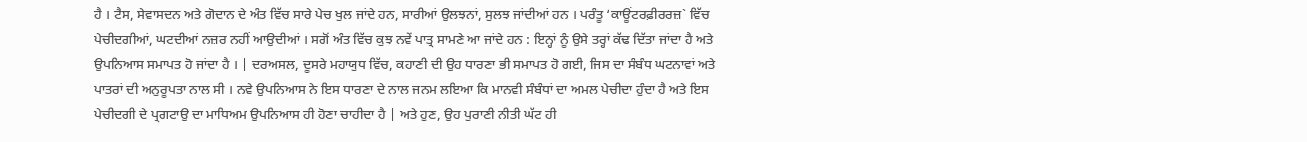ਹੈ । ਟੈਸ, ਸੇਵਾਸਦਨ ਅਤੇ ਗੋਦਾਨ ਦੇ ਅੰਤ ਵਿੱਚ ਸਾਰੇ ਪੇਚ ਖੁਲ ਜਾਂਦੇ ਹਨ, ਸਾਰੀਆਂ ਉਲਝਨਾਂ, ਸੁਲਝ ਜਾਂਦੀਆਂ ਹਨ । ਪਰੰਤੂ ‘ਕਾਊਂਟਰਫ਼ੀਰਰਜ਼` ਵਿੱਚ ਪੇਚੀਦਗੀਆਂ, ਘਟਦੀਆਂ ਨਜ਼ਰ ਨਹੀਂ ਆਉਦੀਆਂ । ਸਗੋਂ ਅੰਤ ਵਿੱਚ ਕੁਝ ਨਵੇਂ ਪਾਤ੍ਰ ਸਾਮਣੇ ਆ ਜਾਂਦੇ ਹਨ : ਇਨ੍ਹਾਂ ਨੂੰ ਉਸੇ ਤਰ੍ਹਾਂ ਕੱਢ ਦਿੱਤਾ ਜਾਂਦਾ ਹੈ ਅਤੇ ਉਪਨਿਆਸ ਸਮਾਪਤ ਹੋ ਜਾਂਦਾ ਹੈ । | ਦਰਅਸਲ, ਦੂਸਰੇ ਮਹਾਯੁਧ ਵਿੱਚ, ਕਹਾਣੀ ਦੀ ਉਹ ਧਾਰਣਾ ਭੀ ਸਮਾਪਤ ਹੋ ਗਈ, ਜਿਸ ਦਾ ਸੰਬੰਧ ਘਟਨਾਵਾਂ ਅਤੇ ਪਾਤਰਾਂ ਦੀ ਅਨੁਰੂਪਤਾ ਨਾਲ ਸੀ । ਨਵੇ ਉਪਨਿਆਸ ਨੇ ਇਸ ਧਾਰਣਾ ਦੇ ਨਾਲ ਜਨਮ ਲਇਆ ਕਿ ਮਾਨਵੀ ਸੰਬੰਧਾਂ ਦਾ ਅਮਲ ਪੇਚੀਦਾ ਹੁੰਦਾ ਹੈ ਅਤੇ ਇਸ ਪੇਚੀਦਗੀ ਦੇ ਪ੍ਰਗਟਾਉ ਦਾ ਮਾਧਿਅਮ ਉਪਨਿਆਸ ਹੀ ਹੋਣਾ ਚਾਹੀਦਾ ਹੈ | ਅਤੇ ਹੁਣ, ਉਹ ਪੁਰਾਣੀ ਨੀਤੀ ਘੱਟ ਹੀ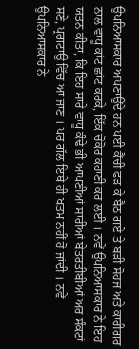ਉਪਨਿਆਸਕਾਰ ਅਪਣਾਉਂਦੇ ਹਨ ਪਈ ਕੈਂਚੀ ਫੜ ਕੇ ਬੈਠ ਗਏ ਤੇ ਬੜੀ ਸੋਹਜ ਅਤੇ ਕਾਰੀਗਰ ਨਾਲ ਵਾਧੂ ਕਾਂਟ ਛਾਂਟ ਕਰਕੇ, ਇੱਕ ਚੋਕੋਰ ਕਹਾਣੀ ਕਰ ਲਈ । ਨਵੇਂ ਉਪਨਿਆਸਕਾਰ ਨੇ ਇਹ ਯਤਨ ਕੀਤਾ, ਕਿ ਇਹ ਸਾਰੇ ਵਾਧੂ ਕੰਢੇ ਭੀ ਆਪਣੀਆਂ ਸਾਰੀਆਂ ਬੇਤਰਤੀਬੀਆਂ ਅਰ ਸੰਕਟਾਂ ਸਣੇ, ਪ੍ਰਗਟਾਉ ਵਿੱਚ ਆ ਜਾਣ । ਪਰ ਗੱਲ ਇਥੇ ਹੀ ਖਤਮ ਨਹੀਂ ਹੋ ਜਾਂਦੀ । ਨਵੇਂ ਉਪਨਿਆਸਕਾਰ ਨੇ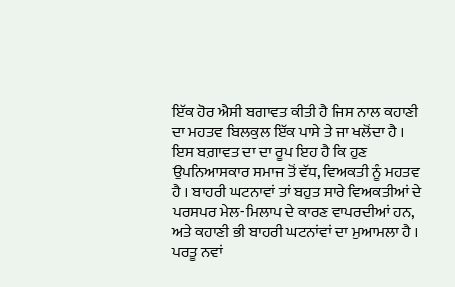ਇੱਕ ਹੋਰ ਐਸੀ ਬਗਾਵਤ ਕੀਤੀ ਹੈ ਜਿਸ ਨਾਲ ਕਹਾਣੀ ਦਾ ਮਹਤਵ ਬਿਲਕੁਲ ਇੱਕ ਪਾਸੇ ਤੇ ਜਾ ਖਲੋਂਦਾ ਹੈ । ਇਸ ਬਗ਼ਾਵਤ ਦਾ ਦਾ ਰੂਪ ਇਹ ਹੈ ਕਿ ਹੁਣ ਉਪਨਿਆਸਕਾਰ ਸਮਾਜ ਤੋਂ ਵੱਧ, ਵਿਅਕਤੀ ਨੂੰ ਮਹਤਵ ਹੈ । ਬਾਹਰੀ ਘਟਨਾਵਾਂ ਤਾਂ ਬਹੁਤ ਸਾਰੇ ਵਿਅਕਤੀਆਂ ਦੇ ਪਰਸਪਰ ਮੇਲ-ਮਿਲਾਪ ਦੇ ਕਾਰਣ ਵਾਪਰਦੀਆਂ ਹਨ, ਅਤੇ ਕਹਾਣੀ ਭੀ ਬਾਹਰੀ ਘਟਨਾਂਵਾਂ ਦਾ ਮੁਆਮਲਾ ਹੈ । ਪਰਤੂ ਨਵਾਂ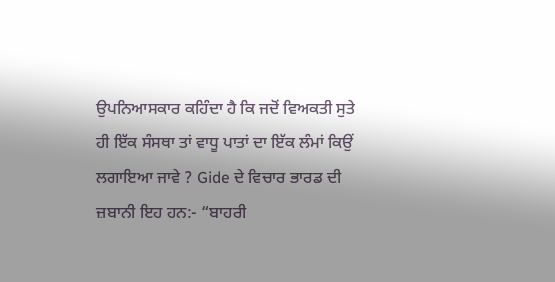ਉਪਨਿਆਸਕਾਰ ਕਹਿੰਦਾ ਹੈ ਕਿ ਜਦੋਂ ਵਿਅਕਤੀ ਸੁਤੇ ਹੀ ਇੱਕ ਸੰਸਥਾ ਤਾਂ ਵਾਧੂ ਪਾਤਾਂ ਦਾ ਇੱਕ ਲੰਮਾਂ ਕਿਉਂ ਲਗਾਇਆ ਜਾਵੇ ? Gide ਦੇ ਵਿਚਾਰ ਭਾਰਡ ਦੀ ਜ਼ਬਾਨੀ ਇਹ ਹਨ:- “ਬਾਹਰੀ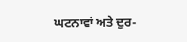ਘਟਨਾਵਾਂ ਅਤੇ ਦੁਰ-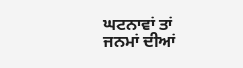ਘਟਨਾਵਾਂ ਤਾਂ ਜਨਮਾਂ ਦੀਆਂ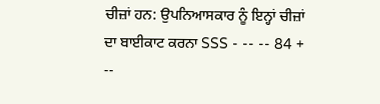ਚੀਜ਼ਾਂ ਹਨ: ਉਪਨਿਆਸਕਾਰ ਨੂੰ ਇਨ੍ਹਾਂ ਚੀਜ਼ਾਂ ਦਾ ਬਾਈਕਾਟ ਕਰਨਾ SSS - -- -- 84 + --